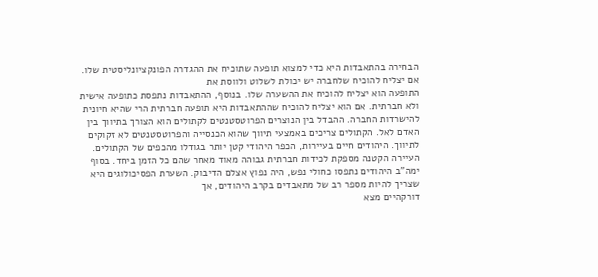הבחירה בהתאבדות היא כדי למצוא תופעה שתוכיח את ההגדרה הפונקציונליסטית שלו. אם יצליח להוכיח שלחברה יש יכולת לשלוט ולווסת את
התופעה הוא יצליח להוכיח את ההשערה שלו. בנוסף, ההתאבדות נתפסת כתופעה אישית ולא חברתית. אם הוא יצליח להוכיח שההתאבדות היא תופעה חברתית הרי שהיא חיונית להישרדות החברה. ההבדל בין הנוצרים הפרוטסטנטים לקתולים הוא הצורך בתיווך בין האדם לאל. הקתולים צריכים באמצעי תיווך שהוא הכנסייה והפרוטסטנטים לא זקוקים לתיווך. היהודים חיים בעיירות, הכפר היהודי קטן יותר בגודלו מהכפים של הקתולים. העיירה הקטנה מספקת לכידות חברתית גבוהה מאוד מאחר שהם כל הזמן ביחד. בסוף ימה"ב היהודים נתפסו כחולי נפש, היה נפוץ אצלם הדיבוק. השערת הפסיכולוגים היא שצריך להיות מספר רב של מתאבדים בקרב היהודים, אך
דורקהיים מצא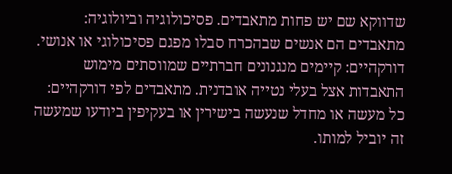שדווקא שם יש פחות מתאבדים. פסיכולוגיה וביולוגיה: מתאבדים הם אנשים שבהכרח סבלו מפגם פסיכולוגי או אנושי. דורקהיים: קיימים מנגנונים חברתיים שמווסתים מימוש התאבדות אצל בעלי נטייה אובדנית. מתאבדים לפי דורקהיים: כל מעשה או מחדל שנעשה בישירין או בעקיפין ביודעו שמעשה זה יוביל למותו.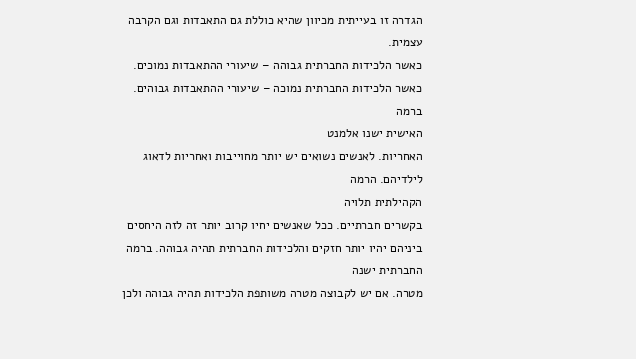הגדרה זו בעייתית מכיוון שהיא כוללת גם התאבדות וגם הקרבה עצמית.
כאשר הלכידות החברתית גבוהה – שיעורי ההתאבדות נמוכים. כאשר הלכידות החברתית נמוכה – שיעורי ההתאבדות גבוהים. ברמה
האישית ישנו אלמנט
האחריות. לאנשים נשואים יש יותר מחוייבות ואחריות לדאוג לילדיהם. הרמה
הקהילתית תלויה
בקשרים חברתיים. ככל שאנשים יחיו קרוב יותר זה לזה היחסים ביניהם יהיו יותר חזקים והלכידות החברתית תהיה גבוהה. ברמה
החברתית ישנה
מטרה. אם יש לקבוצה מטרה משותפת הלכידות תהיה גבוהה ולכן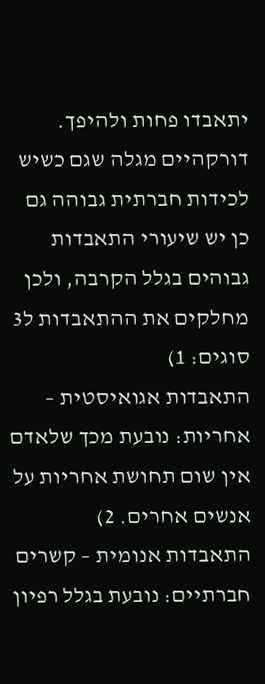יתאבדו פחות ולהיפך. דורקהיים מגלה שגם כשיש לכידות חברתית גבוהה גם כן יש שיעורי התאבדות גבוהים בגלל הקרבה, ולכן מחלקים את ההתאבדות ל3 סוגים: 1)
התאבדות אגואיסטית – אחריות: נובעת מכך שלאדם אין שום תחושת אחריות על אנשים אחרים. 2)
התאבדות אנומית – קשרים חברתיים: נובעת בגלל רפיון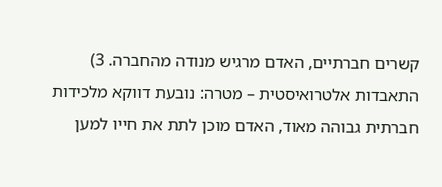קשרים חברתיים, האדם מרגיש מנודה מהחברה. 3)
התאבדות אלטרואיסטית – מטרה: נובעת דווקא מלכידות חברתית גבוהה מאוד, האדם מוכן לתת את חייו למען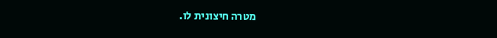מטרה חיצונית לו.